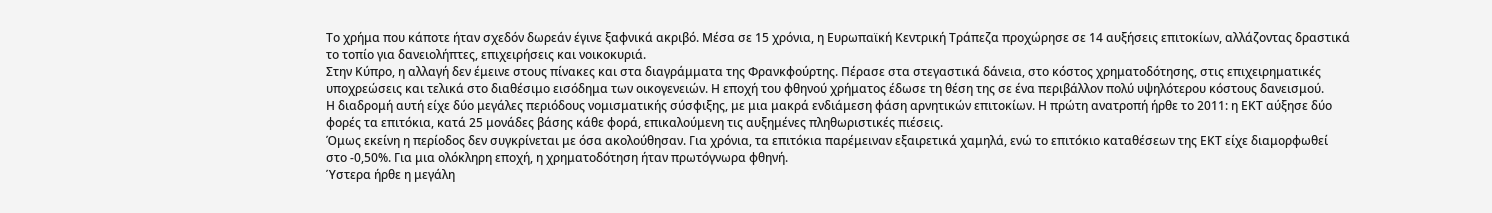Το χρήμα που κάποτε ήταν σχεδόν δωρεάν έγινε ξαφνικά ακριβό. Μέσα σε 15 χρόνια, η Ευρωπαϊκή Κεντρική Τράπεζα προχώρησε σε 14 αυξήσεις επιτοκίων, αλλάζοντας δραστικά το τοπίο για δανειολήπτες, επιχειρήσεις και νοικοκυριά.
Στην Κύπρο, η αλλαγή δεν έμεινε στους πίνακες και στα διαγράμματα της Φρανκφούρτης. Πέρασε στα στεγαστικά δάνεια, στο κόστος χρηματοδότησης, στις επιχειρηματικές υποχρεώσεις και τελικά στο διαθέσιμο εισόδημα των οικογενειών. Η εποχή του φθηνού χρήματος έδωσε τη θέση της σε ένα περιβάλλον πολύ υψηλότερου κόστους δανεισμού.
Η διαδρομή αυτή είχε δύο μεγάλες περιόδους νομισματικής σύσφιξης, με μια μακρά ενδιάμεση φάση αρνητικών επιτοκίων. Η πρώτη ανατροπή ήρθε το 2011: η ΕΚΤ αύξησε δύο φορές τα επιτόκια, κατά 25 μονάδες βάσης κάθε φορά, επικαλούμενη τις αυξημένες πληθωριστικές πιέσεις.
Όμως εκείνη η περίοδος δεν συγκρίνεται με όσα ακολούθησαν. Για χρόνια, τα επιτόκια παρέμειναν εξαιρετικά χαμηλά, ενώ το επιτόκιο καταθέσεων της ΕΚΤ είχε διαμορφωθεί στο -0,50%. Για μια ολόκληρη εποχή, η χρηματοδότηση ήταν πρωτόγνωρα φθηνή.
Ύστερα ήρθε η μεγάλη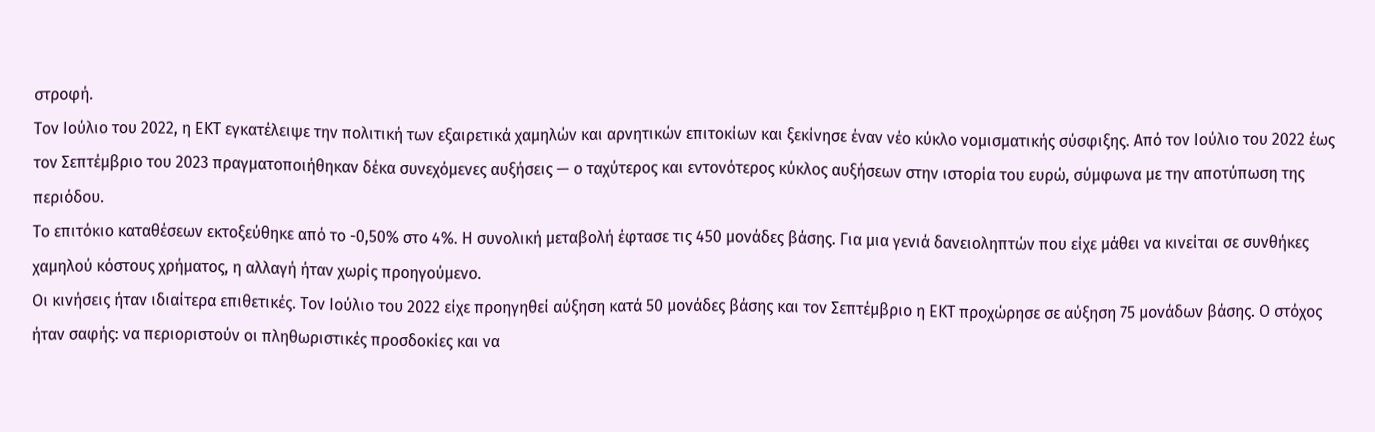στροφή.
Τον Ιούλιο του 2022, η ΕΚΤ εγκατέλειψε την πολιτική των εξαιρετικά χαμηλών και αρνητικών επιτοκίων και ξεκίνησε έναν νέο κύκλο νομισματικής σύσφιξης. Από τον Ιούλιο του 2022 έως τον Σεπτέμβριο του 2023 πραγματοποιήθηκαν δέκα συνεχόμενες αυξήσεις — ο ταχύτερος και εντονότερος κύκλος αυξήσεων στην ιστορία του ευρώ, σύμφωνα με την αποτύπωση της περιόδου.
Το επιτόκιο καταθέσεων εκτοξεύθηκε από το -0,50% στο 4%. Η συνολική μεταβολή έφτασε τις 450 μονάδες βάσης. Για μια γενιά δανειοληπτών που είχε μάθει να κινείται σε συνθήκες χαμηλού κόστους χρήματος, η αλλαγή ήταν χωρίς προηγούμενο.
Οι κινήσεις ήταν ιδιαίτερα επιθετικές. Τον Ιούλιο του 2022 είχε προηγηθεί αύξηση κατά 50 μονάδες βάσης και τον Σεπτέμβριο η ΕΚΤ προχώρησε σε αύξηση 75 μονάδων βάσης. Ο στόχος ήταν σαφής: να περιοριστούν οι πληθωριστικές προσδοκίες και να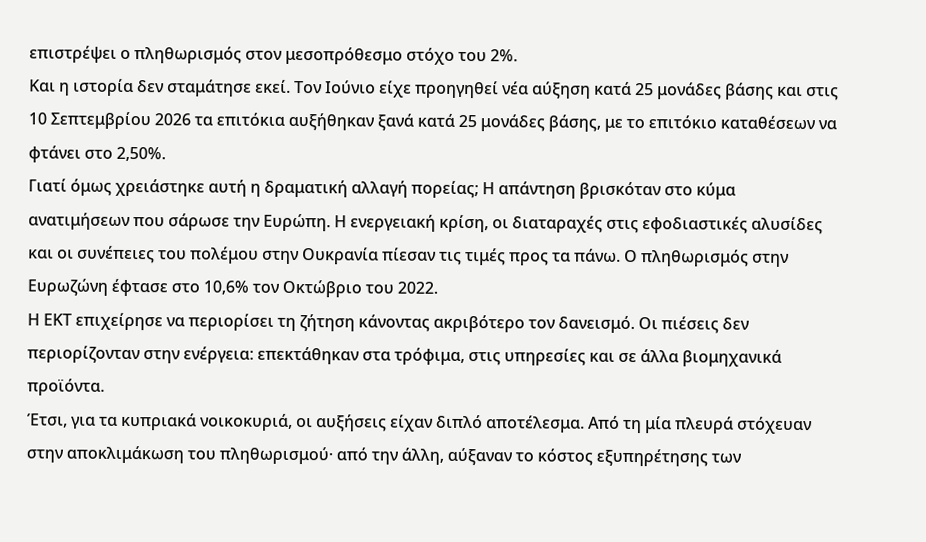επιστρέψει ο πληθωρισμός στον μεσοπρόθεσμο στόχο του 2%.
Και η ιστορία δεν σταμάτησε εκεί. Τον Ιούνιο είχε προηγηθεί νέα αύξηση κατά 25 μονάδες βάσης και στις 10 Σεπτεμβρίου 2026 τα επιτόκια αυξήθηκαν ξανά κατά 25 μονάδες βάσης, με το επιτόκιο καταθέσεων να φτάνει στο 2,50%.
Γιατί όμως χρειάστηκε αυτή η δραματική αλλαγή πορείας; Η απάντηση βρισκόταν στο κύμα ανατιμήσεων που σάρωσε την Ευρώπη. Η ενεργειακή κρίση, οι διαταραχές στις εφοδιαστικές αλυσίδες και οι συνέπειες του πολέμου στην Ουκρανία πίεσαν τις τιμές προς τα πάνω. Ο πληθωρισμός στην Ευρωζώνη έφτασε στο 10,6% τον Οκτώβριο του 2022.
Η ΕΚΤ επιχείρησε να περιορίσει τη ζήτηση κάνοντας ακριβότερο τον δανεισμό. Οι πιέσεις δεν περιορίζονταν στην ενέργεια: επεκτάθηκαν στα τρόφιμα, στις υπηρεσίες και σε άλλα βιομηχανικά προϊόντα.
Έτσι, για τα κυπριακά νοικοκυριά, οι αυξήσεις είχαν διπλό αποτέλεσμα. Από τη μία πλευρά στόχευαν στην αποκλιμάκωση του πληθωρισμού· από την άλλη, αύξαναν το κόστος εξυπηρέτησης των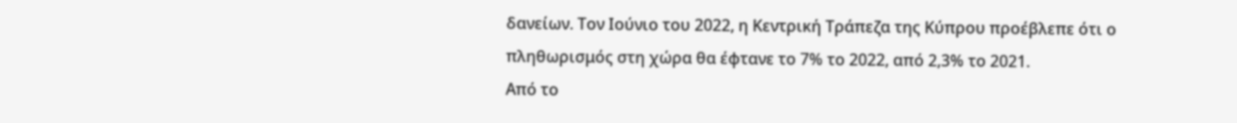δανείων. Τον Ιούνιο του 2022, η Κεντρική Τράπεζα της Κύπρου προέβλεπε ότι ο πληθωρισμός στη χώρα θα έφτανε το 7% το 2022, από 2,3% το 2021.
Από το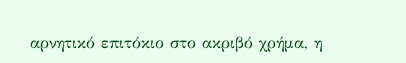αρνητικό επιτόκιο στο ακριβό χρήμα, η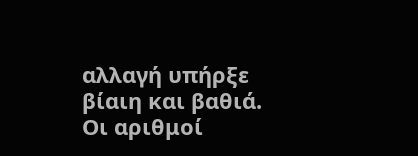αλλαγή υπήρξε βίαιη και βαθιά. Οι αριθμοί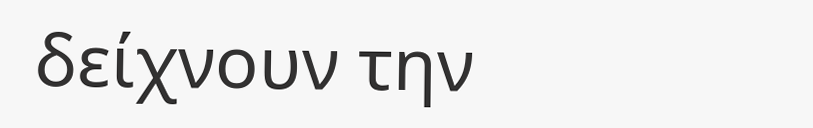δείχνουν την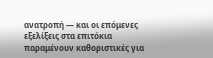ανατροπή — και οι επόμενες εξελίξεις στα επιτόκια παραμένουν καθοριστικές για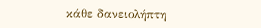κάθε δανειολήπτη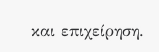και επιχείρηση.